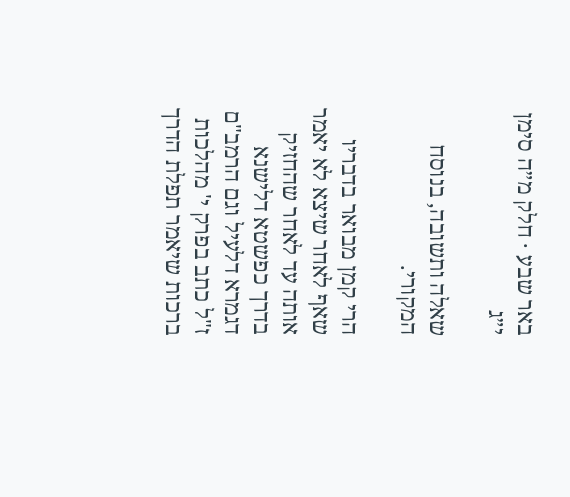באר שבע · חלק מ״ה סימן י״ג

שאלה ותשובה, בנוסח המקורי.

הרי קמן מבואר בדבריו שאף לאחר שיצא לא יאמר אותה עד לאחר שהחזיק בדרך כפשטא דלישנא דגמרא דלעיל וגם הרמב"ם ז"ל כתב בפרק י' מהלכות ברכות שיאמר תפלת הדרך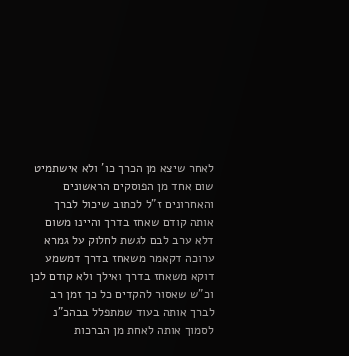לאחר שיצא מן הכרך כו' ולא אישתמיט שום אחד מן הפוסקים הראשונים והאחרונים ז"ל לכתוב שיכול לברך אותה קודם שאחז בדרך והיינו משום דלא ערב לבם לגשת לחלוק על גמרא ערוכה דקאמר משאחז בדרך דמשמע דוקא משאחז בדרך ואילך ולא קודם לכן וכ"ש שאסור להקדים כל כך זמן רב לברך אותה בעוד שמתפלל בבהכ"נ לסמוך אותה לאחת מן הברכות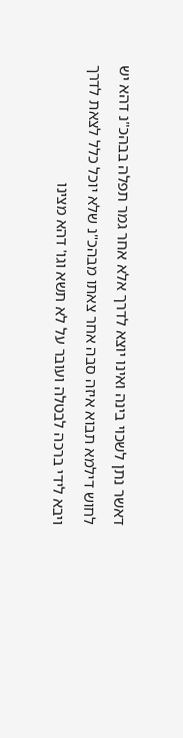דאשר נתן לשכוי בינה ואינו יוצא לדרך אלא אחר גמר תפלה בבהכ"נ דהא יש לחוש דילמא תבוא איזה סבה אחר צאתו מבהכ"נ שלא יוכל כלל לצאת לדרך ויבא לידי ברכה לבטלה ועובר על לא תשא וגו' דהא מצינו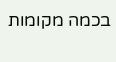בכמה מקומות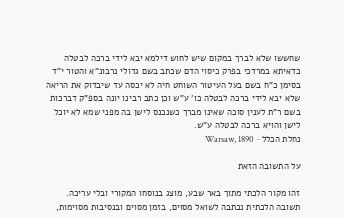שחששו שלא לברך במקום שיש לחוש דילמא יבא לידי ברכה לבטלה כדאיתא במרדכי בפרק כיסוי הדם שכתב בשם גדולי נרבונ"א והטור י"ד בסימן כ"ח בשם בעל העיטור השוחט חיה לא יכסה עד שיבדוק את הריאה שלא יבא לידי ברכה לבטלה כו' ע"ש וכן כתב רבינו יונה בספ"ק דברכות בשם ר"ת לענין סוכה שאינו מברך כשנכנס לישן בה מפני שמא לא יוכל לישן והויא ברכה לבטלה ע"ש.
נחלת הכלל · Warsaw, 1890

על התשובה הזאת

זהו מקור הלכתי מתוך באר שבע, מוצג בנוסחו המקורי ובלי עריכה. תשובה הלכתית נכתבה לשואל מסוים, בזמן מסוים ובנסיבות מסוימות,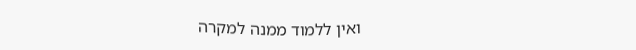ואין ללמוד ממנה למקרה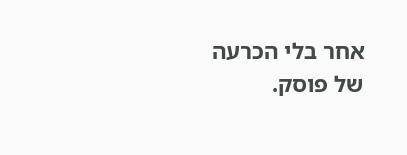אחר בלי הכרעה של פוסק.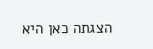הצגתה כאן היא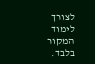לצורך לימוד המקור בלבד.